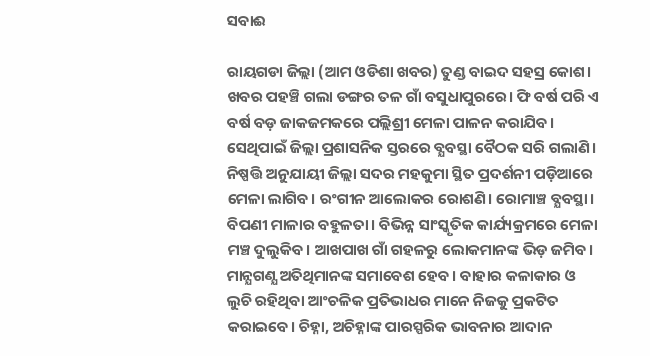ସବାଈ

ରାୟଗଡା ଜିଲ୍ଲା (ଆମ ଓଡିଶା ଖବର) ତୁଣ୍ଡ ବାଇଦ ସହସ୍ର କୋଶ। ଖବର ପହଞ୍ଚି ଗଲା ଡଙ୍ଗର ତଳ ଗାଁ ବସୁଧାପୁରରେ। ଫି ବର୍ଷ ପରି ଏ ବର୍ଷ ବଡ଼ ଜାକଜମକରେ ପଲ୍ଲିଶ୍ରୀ ମେଳା ପାଳନ କରାଯିବ। ସେଥିପାଇଁ ଜିଲ୍ଲା ପ୍ରଶାସନିକ ସ୍ତରରେ ବ୍ଯବସ୍ଥା ବୈଠକ ସରି ଗଲାଣି। ନିଷ୍ପତ୍ତି ଅନୁଯାୟୀ ଜିଲ୍ଲା ସଦର ମହକୁମା ସ୍ଥିତ ପ୍ରଦର୍ଶନୀ ପଡ଼ିଆରେ ମେଳା ଲାଗିବ। ରଂଗୀନ ଆଲୋକର ରୋଶଣି। ରୋମାଞ୍ଚ ବ୍ଯବସ୍ଥା। ବିପଣୀ ମାଳାର ବହୁଳତା। ବିଭିନ୍ନ ସାଂସ୍କୃତିକ କାର୍ଯ୍ୟକ୍ରମରେ ମେଳା ମଞ୍ଚ ଦୁଲୁକିବ। ଆଖପାଖ ଗାଁ ଗହଳରୁ ଲୋକମାନଙ୍କ ଭିଡ଼ ଜମିବ। ମାନ୍ଯଗଣ୍ଯ ଅତିଥିମାନଙ୍କ ସମାବେଶ ହେବ। ବାହାର କଳାକାର ଓ ଲୁଚି ରହିଥିବା ଆଂଚଳିକ ପ୍ରତିଭାଧର ମାନେ ନିଜକୁ ପ୍ରକଟିତ କରାଇବେ। ଚିହ୍ନା, ଅଚିହ୍ନାଙ୍କ ପାରସ୍ପରିକ ଭାବନାର ଆଦାନ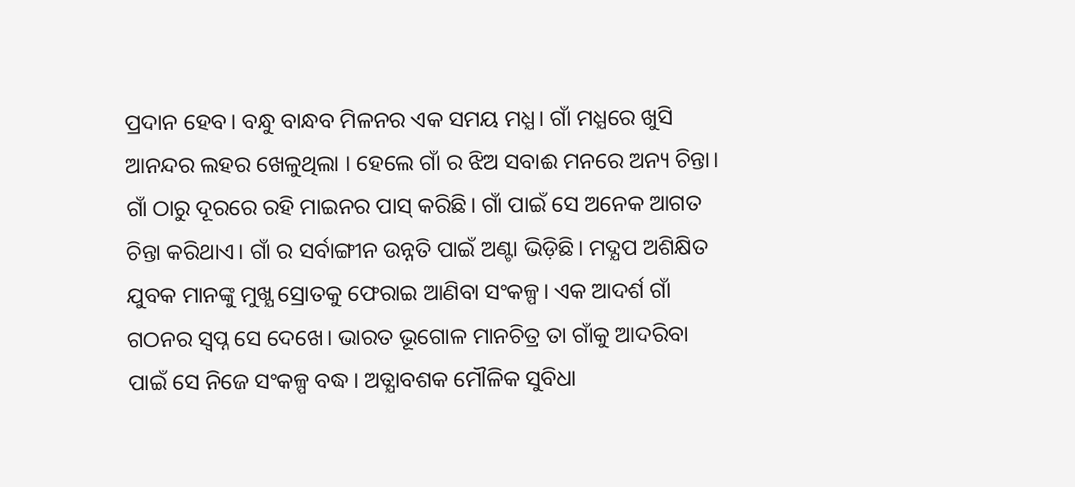ପ୍ରଦାନ ହେବ। ବନ୍ଧୁ ବାନ୍ଧବ ମିଳନର ଏକ ସମୟ ମଧ୍ଯ। ଗାଁ ମଧ୍ଯରେ ଖୁସି ଆନନ୍ଦର ଲହର ଖେଳୁଥିଲା । ହେଲେ ଗାଁ ର ଝିଅ ସବାଈ ମନରେ ଅନ୍ୟ ଚିନ୍ତା। ଗାଁ ଠାରୁ ଦୂରରେ ରହି ମାଇନର ପାସ୍ କରିଛି। ଗାଁ ପାଇଁ ସେ ଅନେକ ଆଗତ ଚିନ୍ତା କରିଥାଏ। ଗାଁ ର ସର୍ବାଙ୍ଗୀନ ଉନ୍ନତି ପାଇଁ ଅଣ୍ଟା ଭିଡ଼ିଛି। ମଦ୍ଯପ ଅଶିକ୍ଷିତ ଯୁବକ ମାନଙ୍କୁ ମୁଖ୍ଯ ସ୍ରୋତକୁ ଫେରାଇ ଆଣିବା ସଂକଳ୍ପ। ଏକ ଆଦର୍ଶ ଗାଁ ଗଠନର ସ୍ବପ୍ନ ସେ ଦେଖେ। ଭାରତ ଭୂଗୋଳ ମାନଚିତ୍ର ତା ଗାଁକୁ ଆଦରିବା ପାଇଁ ସେ ନିଜେ ସଂକଳ୍ପ ବଦ୍ଧ। ଅତ୍ଯାବଶକ ମୌଳିକ ସୁବିଧା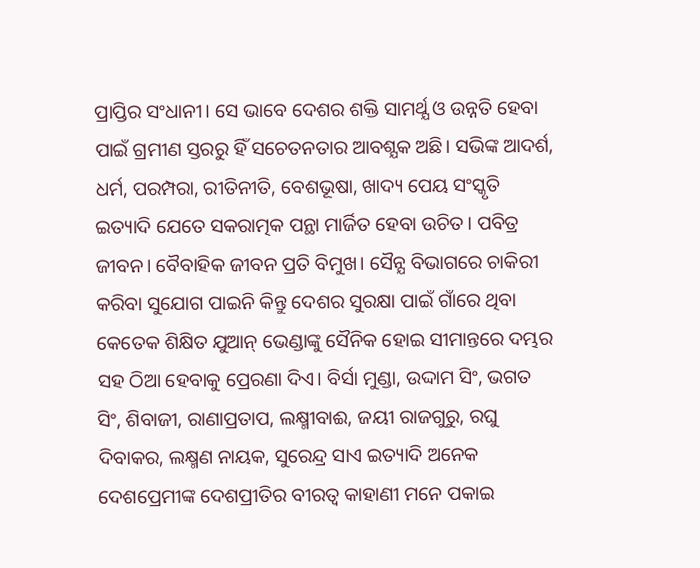ପ୍ରାପ୍ତିର ସଂଧାନୀ। ସେ ଭାବେ ଦେଶର ଶକ୍ତି ସାମର୍ଥ୍ଯ ଓ ଉନ୍ନତି ହେବା ପାଇଁ ଗ୍ରମୀଣ ସ୍ତରରୁ ହିଁ ସଚେତନତାର ଆବଶ୍ଯକ ଅଛି। ସଭିଙ୍କ ଆଦର୍ଶ, ଧର୍ମ, ପରମ୍ପରା, ରୀତିନୀତି, ବେଶଭୂଷା, ଖାଦ୍ୟ ପେୟ ସଂସ୍କୃତି ଇତ୍ୟାଦି ଯେତେ ସକରାତ୍ମକ ପନ୍ଥା ମାର୍ଜିତ ହେବା ଉଚିତ। ପବିତ୍ର ଜୀବନ। ବୈବାହିକ ଜୀବନ ପ୍ରତି ବିମୁଖ। ସୈନ୍ଯ ବିଭାଗରେ ଚାକିରୀ କରିବା ସୁଯୋଗ ପାଇନି କିନ୍ତୁ ଦେଶର ସୁରକ୍ଷା ପାଇଁ ଗାଁରେ ଥିବା କେତେକ ଶିକ୍ଷିତ ଯୁଆନ୍ ଭେଣ୍ଡାଙ୍କୁ ସୈନିକ ହୋଇ ସୀମାନ୍ତରେ ଦମ୍ଭର ସହ ଠିଆ ହେବାକୁ ପ୍ରେରଣା ଦିଏ। ବିର୍ସା ମୁଣ୍ଡା, ଉଦ୍ଦାମ ସିଂ, ଭଗତ ସିଂ, ଶିବାଜୀ, ରାଣାପ୍ରତାପ, ଲକ୍ଷ୍ମୀବାଈ, ଜୟୀ ରାଜଗୁରୁ, ରଘୁ ଦିବାକର, ଲକ୍ଷ୍ମଣ ନାୟକ, ସୁରେନ୍ଦ୍ର ସାଏ ଇତ୍ୟାଦି ଅନେକ ଦେଶପ୍ରେମୀଙ୍କ ଦେଶପ୍ରୀତିର ବୀରତ୍ୱ କାହାଣୀ ମନେ ପକାଇ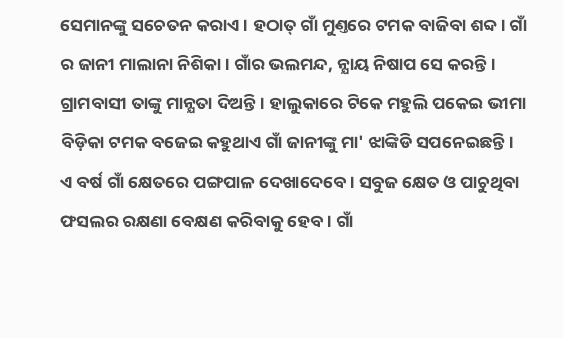ସେମାନଙ୍କୁ ସଚେତନ କରାଏ। ହଠାତ୍ ଗାଁ ମୁଣ୍ତରେ ଟମକ ବାଜିବା ଶବ୍ଦ। ଗାଁ ର ଜାନୀ ମାଲାନା ନିଶିକା। ଗାଁର ଭଲମନ୍ଦ, ନ୍ଯାୟ ନିଷାପ ସେ କରନ୍ତି। ଗ୍ରାମବାସୀ ତାଙ୍କୁ ମାନ୍ଯତା ଦିଅନ୍ତି। ହାଲୁକାରେ ଟିକେ ମହୁଲି ପକେଇ ଭୀମା ବିଡ଼ିକା ଟମକ ବଜେଇ କହୁଥାଏ ଗାଁ ଜାନୀଙ୍କୁ ମା' ଝାଙ୍କିଡି ସପନେଇଛନ୍ତି। ଏ ବର୍ଷ ଗାଁ କ୍ଷେତରେ ପଙ୍ଗପାଳ ଦେଖାଦେବେ। ସବୁଜ କ୍ଷେତ ଓ ପାଚୁଥିବା ଫସଲର ରକ୍ଷଣା ବେକ୍ଷଣ କରିବାକୁ ହେବ। ଗାଁ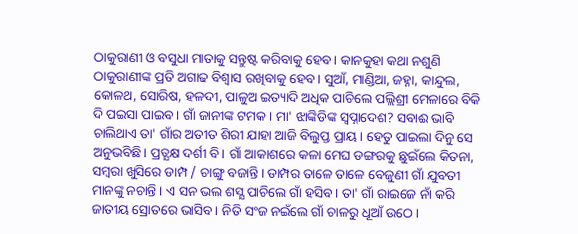ଠାକୁରାଣୀ ଓ ବସୁଧା ମାତାକୁ ସନ୍ତୁଷ୍ଟ କରିବାକୁ ହେବ। କାନକୁହା କଥା ନଶୁଣି ଠାକୁରାଣୀଙ୍କ ପ୍ରତି ଅଗାଢ ବିଶ୍ବାସ ରଖିବାକୁ ହେବ। ସୁଆଁ, ମାଣ୍ଡିଆ, ଜହ୍ନା, କାନ୍ଦୁଲ, କୋଳଥ, ସୋରିଷ, ହଳଦୀ, ପାଳୁଅ ଇତ୍ୟାଦି ଅଧିକ ପାଚିଲେ ପଲ୍ଲିଶ୍ରୀ ମେଳାରେ ବିକି ଦି ପଇସା ପାଇବ। ଗାଁ ଜାନୀଙ୍କ ଟମକ। ମା' ଝାଙ୍କିଡିଙ୍କ ସ୍ବପ୍ନାଦେଶ? ସବାଈ ଭାବି ଚାଲିଥାଏ ତା' ଗାଁର ଅତୀତ ଶିରୀ ଯାହା ଆଜି ବିଲୁପ୍ତ ପ୍ରାୟ। ହେତୁ ପାଇଲା ଦିନୁ ସେ ଅନୁଭବିଛି। ପ୍ରତ୍ଯକ୍ଷ ଦର୍ଶୀ ବି। ଗାଁ ଆକାଶରେ କଳା ମେଘ ଡଙ୍ଗରକୁ ଛୁଇଁଲେ କିତନା, ସମ୍ବରା ଖୁସିରେ ଡାମ୍ପ / ଚାଙ୍ଗୁ ବଜାନ୍ତି। ଡାମ୍ପର ତାଳେ ତାଳେ ବେଜୁଣୀ ଗାଁ ଯୁବତୀ ମାନଙ୍କୁ ନଚାନ୍ତି । ଏ ସନ ଭଲ ଶସ୍ଯ ପାଚିଲେ ଗାଁ ହସିବ। ତା' ଗାଁ ରାଇଜେ ନାଁ କରି ଜାତୀୟ ସ୍ରୋତରେ ଭାସିବ। ନିତି ସଂଜ ନଇଁଲେ ଗାଁ ଚାଳରୁ ଧୂଆଁ ଉଠେ।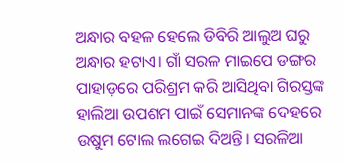ଅନ୍ଧାର ବହଳ ହେଲେ ଡିବିରି ଆଲୁଅ ଘରୁ ଅନ୍ଧାର ହଟାଏ। ଗାଁ ସରଳ ମାଇପେ ଡଙ୍ଗର ପାହାଡ଼ରେ ପରିଶ୍ରମ କରି ଆସିଥିବା ଗିରସ୍ତଙ୍କ ହାଲିଆ ଉପଶମ ପାଇଁ ସେମାନଙ୍କ ଦେହରେ ଉଷୁମ ଟୋଲ ଲଗେଇ ଦିଅନ୍ତି। ସରଳିଆ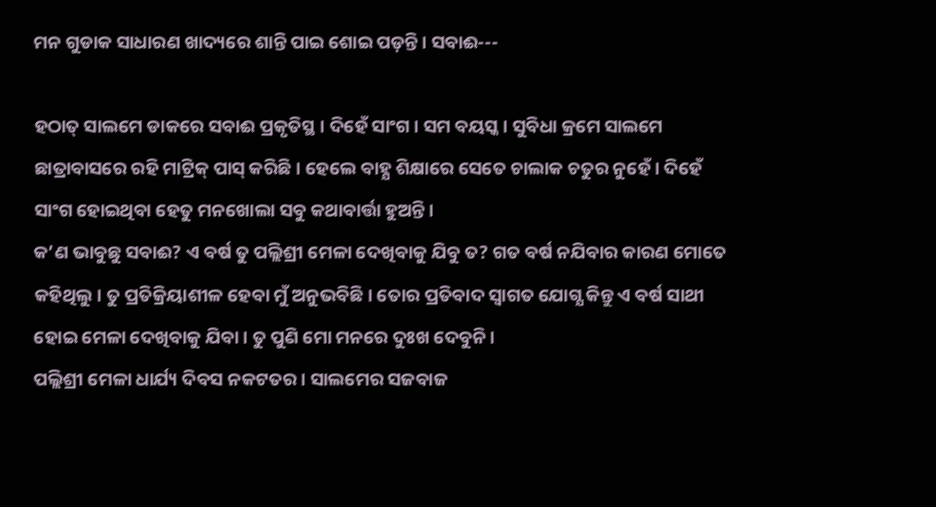ମନ ଗୁଡାକ ସାଧାରଣ ଖାଦ୍ୟରେ ଶାନ୍ତି ପାଇ ଶୋଇ ପଡ଼ନ୍ତି। ସବାଈ---

ହଠାତ୍ ସାଲମେ ଡାକରେ ସବାଈ ପ୍ରକୃତିସ୍ଥ। ଦିହେଁ ସାଂଗ। ସମ ବୟସ୍କ। ସୁବିଧା କ୍ରମେ ସାଲମେ ଛାତ୍ରାବାସରେ ରହି ମାଟ୍ରିକ୍ ପାସ୍ କରିଛି। ହେଲେ ବାହ୍ଯ ଶିକ୍ଷାରେ ସେତେ ଚାଲାକ ଚତୁର ନୁହେଁ। ଦିହେଁ ସାଂଗ ହୋଇଥିବା ହେତୁ ମନଖୋଲା ସବୁ କଥାବାର୍ତ୍ତା ହୁଅନ୍ତି।
କ’ଣ ଭାବୁଛୁ ସବାଈ? ଏ ବର୍ଷ ତୁ ପଲ୍ଲିଶ୍ରୀ ମେଳା ଦେଖିବାକୁ ଯିବୁ ତ? ଗତ ବର୍ଷ ନଯିବାର କାରଣ ମୋତେ କହିଥିଲୁ। ତୁ ପ୍ରତିକ୍ରିୟାଶୀଳ ହେବା ମୁଁ ଅନୁଭବିଛି। ତୋର ପ୍ରତିବାଦ ସ୍ବାଗତ ଯୋଗ୍ଯ କିନ୍ତୁ ଏ ବର୍ଷ ସାଥୀ ହୋଇ ମେଳା ଦେଖିବାକୁ ଯିବା। ତୁ ପୁଣି ମୋ ମନରେ ଦୁଃଖ ଦେବୁନି।
ପଲ୍ଲିଶ୍ରୀ ମେଳା ଧାର୍ଯ୍ୟ ଦିବସ ନକଟତର। ସାଲମେର ସଜବାଜ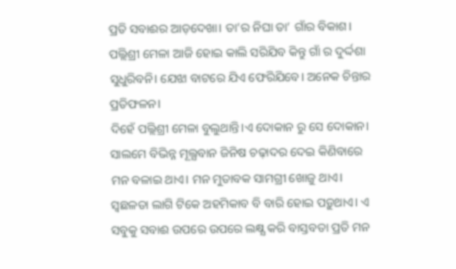ପ୍ରତି ସବାଈର ଆଡ଼ଦେଖା। ତା’ର ନିଘା ତା’ ଗାଁର ବିକାଶ। ପଲ୍ଲିଶ୍ରୀ ମେଳା ଆଜି ହୋଇ କାଲି ସରିଯିବ କିନ୍ତୁ ଗାଁ ର ଦୁର୍ଦ୍ଦଶା ସୁଧୁରିବନି। ଯେଝା ବାଟରେ ଯିଏ ଫେରିଯିବେ। ଅନେକ ଚିନ୍ତାର ପ୍ରତିଫଳନ।
ଦିହେଁ ପଲ୍ଲିଶ୍ରୀ ମେଳା ବୁଲୁଥାନ୍ତି।ଏ ଦୋକାନ ରୁ ସେ ଦୋକାନ। ସାଲମେ ବିଭିନ୍ନ ମୂଲ୍ଯବାନ ଜିନିଷ ଚଢ଼ାଦର ଦେଇ କିଣିବାରେ ମନ ବଳାଇ ଥାଏ। ମନ ମୁତାବକ ସାମଗ୍ରୀ ଖୋଜୁ ଥାଏ। ସ୍ବଛଳତା ଲାଗି ଟିକେ ଅହମିକାବ ବି ବାରି ହୋଇ ପଡ଼ୁଥାଏ। ଏ ସବୁକୁ ସବାଈ ଉପରେ ଉପରେ ଲକ୍ଷ୍ଯ କରି ବାସ୍ତବତା ପ୍ରତି ମନ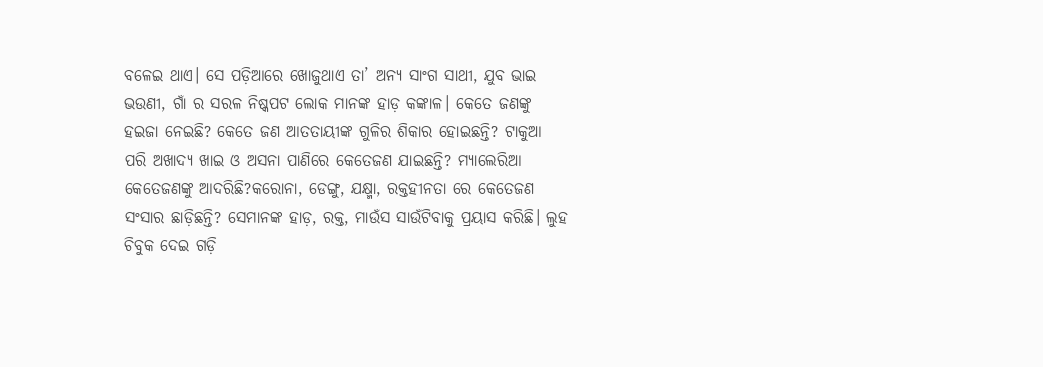ବଳେଇ ଥାଏ। ସେ ପଡ଼ିଆରେ ଖୋଜୁଥାଏ ତା’ ଅନ୍ୟ ସାଂଗ ସାଥୀ, ଯୁବ ଭାଇ ଭଉଣୀ, ଗାଁ ର ସରଳ ନିଷ୍କପଟ ଲୋକ ମାନଙ୍କ ହାଡ଼ କଙ୍କାଳ। କେତେ ଜଣଙ୍କୁ ହଇଜା ନେଇଛି? କେତେ ଜଣ ଆତତାୟୀଙ୍କ ଗୁଳିର ଶିକାର ହୋଇଛନ୍ତି? ଟାକୁଆ ପରି ଅଖାଦ୍ୟ ଖାଇ ଓ ଅସନା ପାଣିରେ କେତେଜଣ ଯାଇଛନ୍ତି? ମ୍ଯାଲେରିଆ କେତେଜଣଙ୍କୁ ଆଦରିଛି?କରୋନା, ଡେଙ୍ଗୁ, ଯକ୍ଷ୍ମା, ରକ୍ତହୀନତା ରେ କେତେଜଣ ସଂସାର ଛାଡ଼ିଛନ୍ତି? ସେମାନଙ୍କ ହାଡ଼, ରକ୍ତ, ମାଉଁସ ସାଉଁଟିବାକୁ ପ୍ରୟାସ କରିଛି। ଲୁହ ଚିବୁକ ଦେଇ ଗଡ଼ି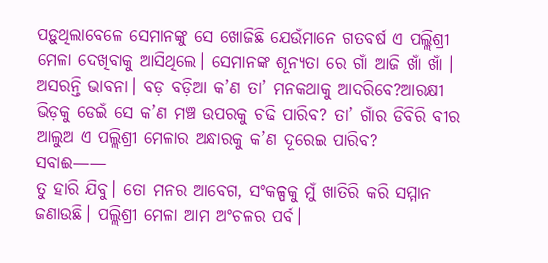ପଡ଼ୁଥିଲାବେଳେ ସେମାନଙ୍କୁ ସେ ଖୋଜିଛି ଯେଉଁମାନେ ଗତବର୍ଷ ଏ ପଲ୍ଲିଶ୍ରୀ ମେଳା ଦେଖିବାକୁ ଆସିଥିଲେ। ସେମାନଙ୍କ ଶୂନ୍ଯତା ରେ ଗାଁ ଆଜି ଖାଁ ଖାଁ ।
ଅସରନ୍ତି ଭାବନା। ବଡ଼ ବଡ଼ିଆ କ’ଣ ତା’ ମନକଥାକୁ ଆଦରିବେ?ଆରକ୍ଷୀ ଭିଡ଼କୁ ଡେଇଁ ସେ କ’ଣ ମଞ୍ଚ ଉପରକୁ ଚଢି ପାରିବ? ତା’ ଗାଁର ଡିବିରି ବୀର ଆଲୁଅ ଏ ପଲ୍ଲିଶ୍ରୀ ମେଳାର ଅନ୍ଧାରକୁ କ’ଣ ଦୂରେଇ ପାରିବ?
ସବାଈ——
ତୁ ହାରି ଯିବୁ। ତୋ ମନର ଆବେଗ, ସଂକଳ୍ପକୁ ମୁଁ ଖାତିରି କରି ସମ୍ମାନ ଜଣାଉଛି। ପଲ୍ଲିଶ୍ରୀ ମେଳା ଆମ ଅଂଚଳର ପର୍ବ।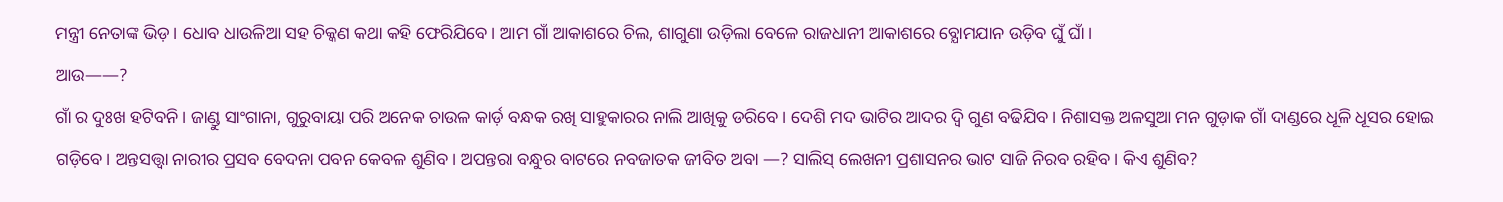ମନ୍ତ୍ରୀ ନେତାଙ୍କ ଭିଡ଼। ଧୋବ ଧାଉଳିଆ ସହ ଚିକ୍କଣ କଥା କହି ଫେରିଯିବେ। ଆମ ଗାଁ ଆକାଶରେ ଚିଲ, ଶାଗୁଣା ଉଡ଼ିଲା ବେଳେ ରାଜଧାନୀ ଆକାଶରେ ବ୍ଯୋମଯାନ ଉଡ଼ିବ ଘୁଁ ଘାଁ।
ଆଉ——?
ଗାଁ ର ଦୁଃଖ ହଟିବନି। ଜାଣ୍ଡୁ ସାଂଗାନା, ଗୁରୁବାୟା ପରି ଅନେକ ଚାଉଳ କାର୍ଡ଼ ବନ୍ଧକ ରଖି ସାହୁକାରର ନାଲି ଆଖିକୁ ଡରିବେ। ଦେଶି ମଦ ଭାଟିର ଆଦର ଦ୍ବି ଗୁଣ ବଢିଯିବ। ନିଶାସକ୍ତ ଅଳସୁଆ ମନ ଗୁଡ଼ାକ ଗାଁ ଦାଣ୍ଡରେ ଧୂଳି ଧୂସର ହୋଇ ଗଡ଼ିବେ। ଅନ୍ତସତ୍ତ୍ୱା ନାରୀର ପ୍ରସବ ବେଦନା ପବନ କେବଳ ଶୁଣିବ। ଅପନ୍ତରା ବନ୍ଧୁର ବାଟରେ ନବଜାତକ ଜୀବିତ ଅବା —? ସାଲିସ୍ ଲେଖନୀ ପ୍ରଶାସନର ଭାଟ ସାଜି ନିରବ ରହିବ। କିଏ ଶୁଣିବ?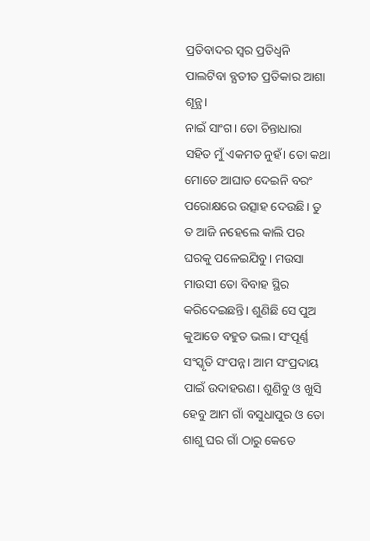ପ୍ରତିବାଦର ସ୍ବର ପ୍ରତିଧ୍ଵନି ପାଲଟିବା ବ୍ଯତୀତ ପ୍ରତିକାର ଆଶା ଶୂନ୍ଯ।
ନାଇଁ ସାଂଗ। ତୋ ଚିନ୍ତାଧାରା ସହିତ ମୁଁ ଏକମତ ନୁହଁ। ତୋ କଥା ମୋତେ ଆଘାତ ଦେଇନି ବରଂ ପରୋକ୍ଷରେ ଉତ୍ସାହ ଦେଉଛି। ତୁ ତ ଆଜି ନହେଲେ କାଲି ପର ଘରକୁ ପଳେଇଯିବୁ। ମଉସା ମାଉସୀ ତୋ ବିବାହ ସ୍ଥିର କରିଦେଇଛନ୍ତି। ଶୁଣିଛି ସେ ପୁଅ କୁଆଡେ ବହୁତ ଭଲ। ସଂପୂର୍ଣ୍ଣ ସଂସ୍କୃତି ସଂପନ୍ନ। ଆମ ସଂପ୍ରଦାୟ ପାଇଁ ଉଦାହରଣ। ଶୁଣିବୁ ଓ ଖୁସି ହେବୁ ଆମ ଗାଁ ବସୁଧାପୁର ଓ ତୋ ଶାଶୁ ଘର ଗାଁ ଠାରୁ କେତେ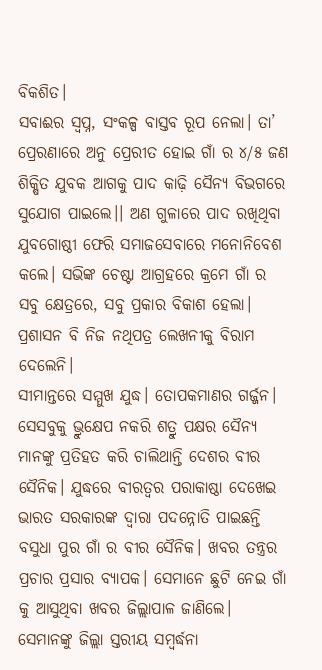ବିକଶିତ।
ସବାଈର ସ୍ବପ୍ନ, ସଂକଳ୍ପ ବାସ୍ତବ ରୂପ ନେଲା। ତା’ ପ୍ରେରଣାରେ ଅନୁ ପ୍ରେରୀତ ହୋଇ ଗାଁ ର ୪/୫ ଜଣ ଶିକ୍ଷିତ ଯୁବକ ଆଗକୁ ପାଦ କାଢ଼ି ସୈନ୍ଯ ବିଭଗରେ ସୁଯୋଗ ପାଇଲେ।। ଅଣ ଗୁଳାରେ ପାଦ ରଖିଥିବା ଯୁବଗୋଷ୍ଠୀ ଫେରି ସମାଜସେବାରେ ମନୋନିବେଶ କଲେ। ସଭିଙ୍କ ଚେଷ୍ଟା ଆଗ୍ରହରେ କ୍ରମେ ଗାଁ ର ସବୁ କ୍ଷେତ୍ରରେ, ସବୁ ପ୍ରକାର ବିକାଶ ହେଲା। ପ୍ରଶାସନ ବି ନିଜ ନଥିପତ୍ର ଲେଖନୀକୁ ବିରାମ ଦେଲେନି।
ସୀମାନ୍ତରେ ସମ୍ମୁଖ ଯୁଦ୍ଧ। ତୋପକମାଣର ଗର୍ଜ୍ଜନ। ସେସବୁକୁ ଭ୍ରୁକ୍ଷେପ ନକରି ଶତ୍ରୁ ପକ୍ଷର ସୈନ୍ଯ ମାନଙ୍କୁ ପ୍ରତିହତ କରି ଚାଲିଥାନ୍ତି ଦେଶର ବୀର ସୈନିକ। ଯୁଦ୍ଧରେ ବୀରତ୍ୱର ପରାକାଷ୍ଠା ଦେଖେଇ ଭାରତ ସରକାରଙ୍କ ଦ୍ବାରା ପଦନ୍ନୋତି ପାଇଛନ୍ତି ବସୁଧା ପୁର ଗାଁ ର ବୀର ସୈନିକ। ଖବର ତନ୍ତ୍ରର ପ୍ରଚାର ପ୍ରସାର ବ୍ଯାପକ। ସେମାନେ ଛୁଟି ନେଇ ଗାଁ କୁ ଆସୁଥିବା ଖବର ଜିଲ୍ଲାପାଳ ଜାଣିଲେ। ସେମାନଙ୍କୁ ଜିଲ୍ଲା ସ୍ତରୀୟ ସମ୍ବର୍ଦ୍ଧନା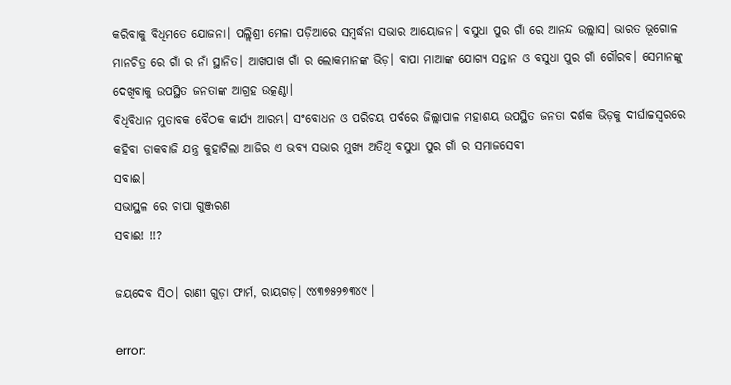କରିବାକୁ ବିଧିମତେ ଯୋଜନା। ପଲ୍ଲିଶ୍ରୀ ମେଳା ପଡ଼ିଆରେ ସମ୍ବର୍ଦ୍ଧନା ସଭାର ଆୟୋଜନ। ବସୁଧା ପୁର ଗାଁ ରେ ଆନନ୍ଦ ଉଲ୍ଲାସ। ଭାରତ ଭୂଗୋଳ ମାନଚିତ୍ର ରେ ଗାଁ ର ନାଁ ସ୍ଥାନିତ। ଆଖପାଖ ଗାଁ ର ଲୋକମାନଙ୍କ ଭିଡ଼। ବାପା ମାଆଙ୍କ ଯୋଗ୍ୟ ସନ୍ତାନ ଓ ବସୁଧା ପୁର ଗାଁ ଗୌରବ। ସେମାନଙ୍କୁ ଦେଖିବାକୁ ଉପସ୍ଥିତ ଜନତାଙ୍କ ଆଗ୍ରହ ଉତ୍କଣ୍ଠା।
ବିଧିବିଧାନ ମୁତାବକ ବୈଠକ କାର୍ଯ୍ୟ ଆରମ୍ଭ। ସଂବୋଧନ ଓ ପରିଚୟ ପର୍ବରେ ଜିଲ୍ଲାପାଳ ମହାଶୟ ଉପସ୍ଥିତ ଜନତା ଦର୍ଶକ ଭିଡ଼କୁ ଦୀର୍ଘାଚ୍ଚସ୍ବରରେ କହିବା ଡାକବାଜି ଯନ୍ତ୍ର କୁହାଟିଲା ଆଜିର ଏ ଭବ୍ଯ ସଭାର ମୁଖ୍ଯ ଅତିଥି ବସୁଧା ପୁର ଗାଁ ର ସମାଜସେବୀ
ସବାଈ।
ସଭାସ୍ଥଳ ରେ ଚାପା ଗୁଞ୍ଜରଣ
ସବାଈ! !!?

ଜୟଦେବ ସିଠ। ରାଣୀ ଗୁଡ଼ା ଫାର୍ମ, ରାୟଗଡ଼। ୯୪୩୭୫୨୭୩୪୯ ।

error: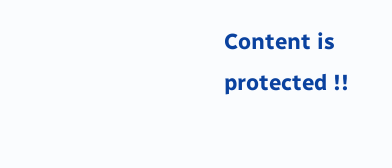Content is protected !!